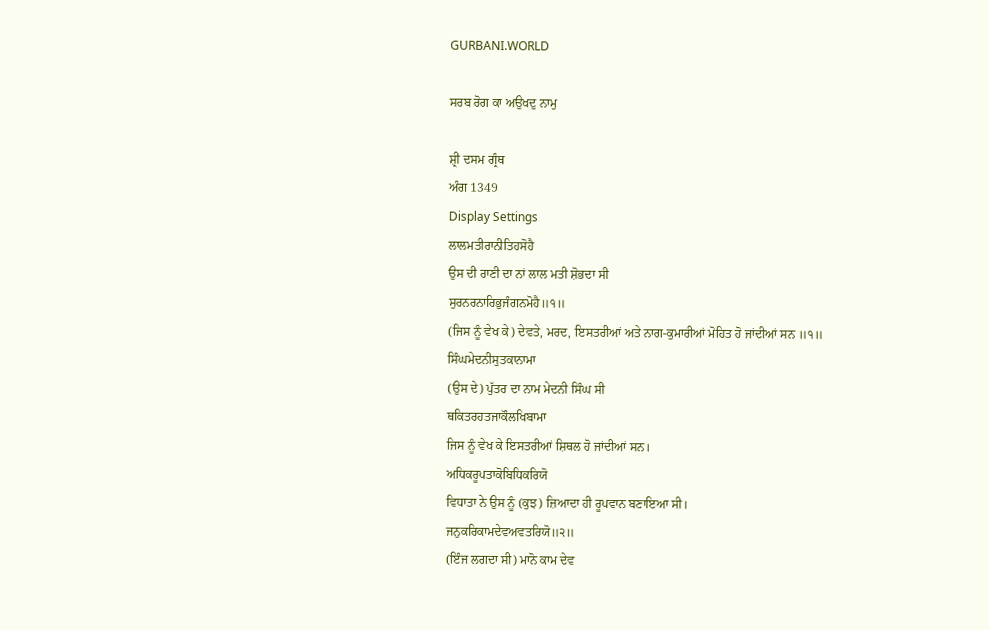GURBANI.WORLD

ਸਰਬ ਰੋਗ ਕਾ ਅਉਖਦੁ ਨਾਮੁ

ਸ਼੍ਰੀ ਦਸਮ ਗ੍ਰੰਥ
ਅੰਗ 1349
Display Settings
ਲਾਲਮਤੀਰਾਨੀਤਿਹਸੋਹੈ
ਉਸ ਦੀ ਰਾਣੀ ਦਾ ਨਾਂ ਲਾਲ ਮਤੀ ਸ਼ੋਭਦਾ ਸੀ
ਸੁਰਨਰਨਾਰਿਭੁਜੰਗਨਮੋਹੈ॥੧॥
(ਜਿਸ ਨੂੰ ਵੇਖ ਕੇ) ਦੇਵਤੇ, ਮਰਦ, ਇਸਤਰੀਆਂ ਅਤੇ ਨਾਗ-ਕੁਮਾਰੀਆਂ ਮੋਹਿਤ ਹੋ ਜਾਂਦੀਆਂ ਸਨ ॥੧॥
ਸਿੰਘਮੇਦਨੀਸੁਤਕਾਨਾਮਾ
(ਉਸ ਦੇ) ਪੁੱਤਰ ਦਾ ਨਾਮ ਮੇਦਨੀ ਸਿੰਘ ਸੀ
ਥਕਿਤਰਹਤਜਾਕੌਲਖਿਬਾਮਾ
ਜਿਸ ਨੂੰ ਵੇਖ ਕੇ ਇਸਤਰੀਆਂ ਸ਼ਿਥਲ ਹੋ ਜਾਂਦੀਆਂ ਸਨ।
ਅਧਿਕਰੂਪਤਾਕੋਬਿਧਿਕਰਿਯੋ
ਵਿਧਾਤਾ ਨੇ ਉਸ ਨੂੰ (ਕੁਝ) ਜ਼ਿਆਦਾ ਹੀ ਰੂਪਵਾਨ ਬਣਾਇਆ ਸੀ।
ਜਨੁਕਰਿਕਾਮਦੇਵਅਵਤਰਿਯੋ॥੨॥
(ਇੰਜ ਲਗਦਾ ਸੀ) ਮਾਨੋ ਕਾਮ ਦੇਵ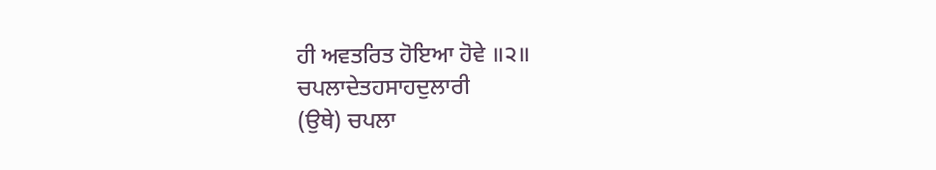ਹੀ ਅਵਤਰਿਤ ਹੋਇਆ ਹੋਵੇ ॥੨॥
ਚਪਲਾਦੇਤਹਸਾਹਦੁਲਾਰੀ
(ਉਥੇ) ਚਪਲਾ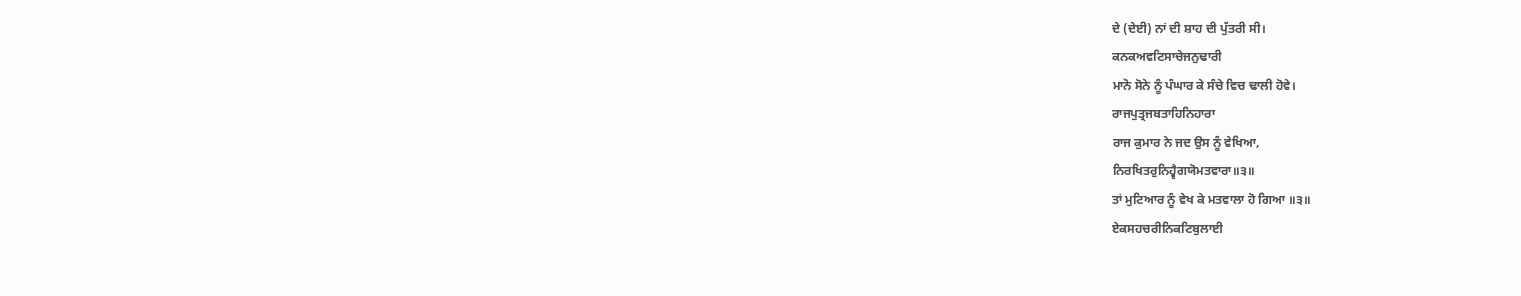ਦੇ (ਦੇਈ) ਨਾਂ ਦੀ ਸ਼ਾਹ ਦੀ ਪੁੱਤਰੀ ਸੀ।
ਕਨਕਅਵਟਿਸਾਚੇਜਨੁਢਾਰੀ
ਮਾਨੋ ਸੋਨੇ ਨੂੰ ਪੰਘਾਰ ਕੇ ਸੰਚੇ ਵਿਚ ਢਾਲੀ ਹੋਵੇ।
ਰਾਜਪੁਤ੍ਰਜਬਤਾਹਿਨਿਹਾਰਾ
ਰਾਜ ਕੁਮਾਰ ਨੇ ਜਦ ਉਸ ਨੂੰ ਵੇਖਿਆ,
ਨਿਰਖਿਤਰੁਨਿਹ੍ਵੈਗਯੋਮਤਵਾਰਾ॥੩॥
ਤਾਂ ਮੁਟਿਆਰ ਨੂੰ ਵੇਖ ਕੇ ਮਤਵਾਲਾ ਹੋ ਗਿਆ ॥੩॥
ਏਕਸਹਚਰੀਨਿਕਟਿਬੁਲਾਈ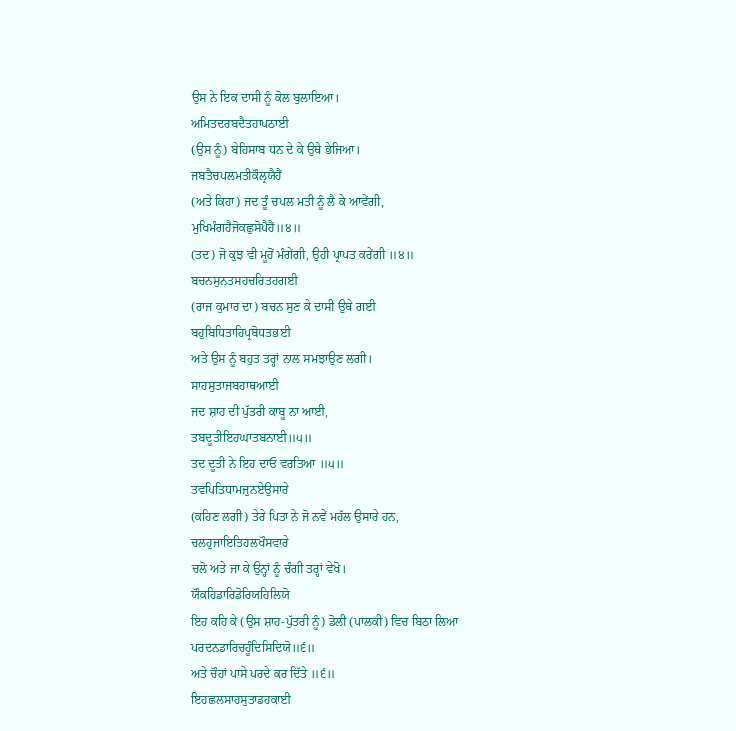ਉਸ ਨੇ ਇਕ ਦਾਸੀ ਨੂੰ ਕੋਲ ਬੁਲਾਇਆ।
ਅਮਿਤਦਰਬਦੈਤਹਾਪਠਾਈ
(ਉਸ ਨੂੰ) ਬੇਹਿਸਾਬ ਧਨ ਦੇ ਕੇ ਉਥੇ ਭੇਜਿਆ।
ਜਬਤੈਚਪਲਮਤੀਕੌਲ੍ਰਯੈਹੈਂ
(ਅਤੇ ਕਿਹਾ) ਜਦ ਤੂੰ ਚਪਲ ਮਤੀ ਨੂੰ ਲੈ ਕੇ ਆਵੇਂਗੀ,
ਮੁਖਿਮੰਗਹੈਜੋਕਛੁਸੋਪੈਹੈਂ॥੪॥
(ਤਦ) ਜੋ ਕੁਝ ਵੀ ਮੂਹੋਂ ਮੰਗੇਂਗੀ, ਉਹੀ ਪ੍ਰਾਪਤ ਕਰੇਂਗੀ ॥੪॥
ਬਚਨਸੁਨਤਸਹਚਰਿਤਹਗਈ
(ਰਾਜ ਕੁਮਾਰ ਦਾ) ਬਚਨ ਸੁਣ ਕੇ ਦਾਸੀ ਉਥੇ ਗਈ
ਬਹੁਬਿਧਿਤਾਹਿਪ੍ਰਬੋਧਤਭਈ
ਅਤੇ ਉਸ ਨੂੰ ਬਹੁਤ ਤਰ੍ਹਾਂ ਨਾਲ ਸਮਝਾਉਣ ਲਗੀ।
ਸਾਹਸੁਤਾਜਬਹਾਥਆਈ
ਜਦ ਸ਼ਾਹ ਦੀ ਪੁੱਤਰੀ ਕਾਬੂ ਨਾ ਆਈ,
ਤਬਦੂਤੀਇਹਘਾਤਬਨਾਈ॥੫॥
ਤਦ ਦੂਤੀ ਨੇ ਇਹ ਦਾਓ ਵਰਤਿਆ ॥੫॥
ਤਵਪਿਤਿਧਾਮਜੁਨਏਉਸਾਰੇ
(ਕਹਿਣ ਲਗੀ) ਤੇਰੇ ਪਿਤਾ ਨੇ ਜੋ ਨਵੇਂ ਮਹੱਲ ਉਸਾਰੇ ਹਨ,
ਚਲਹੁਜਾਇਤਿਹਲਖੌਸਵਾਰੇ
ਚਲੋ ਅਤੇ ਜਾ ਕੇ ਉਨ੍ਹਾਂ ਨੂੰ ਚੰਗੀ ਤਰ੍ਹਾਂ ਵੇਖੋ।
ਯੌਕਹਿਡਾਰਿਡੋਰਿਯਹਿਲਿਯੋ
ਇਹ ਕਹਿ ਕੇ (ਉਸ ਸ਼ਾਹ-ਪੁੱਤਰੀ ਨੂੰ) ਡੋਲੀ (ਪਾਲਕੀ) ਵਿਚ ਬਿਠਾ ਲਿਆ
ਪਰਦਨਡਾਰਿਚਹੂੰਦਿਸਿਦਿਯੋ॥੬॥
ਅਤੇ ਚੌਹਾਂ ਪਾਸੇ ਪਰਦੇ ਕਰ ਦਿੱਤੇ ॥੬॥
ਇਹਛਲਸਾਹਸੁਤਾਡਹਕਾਈ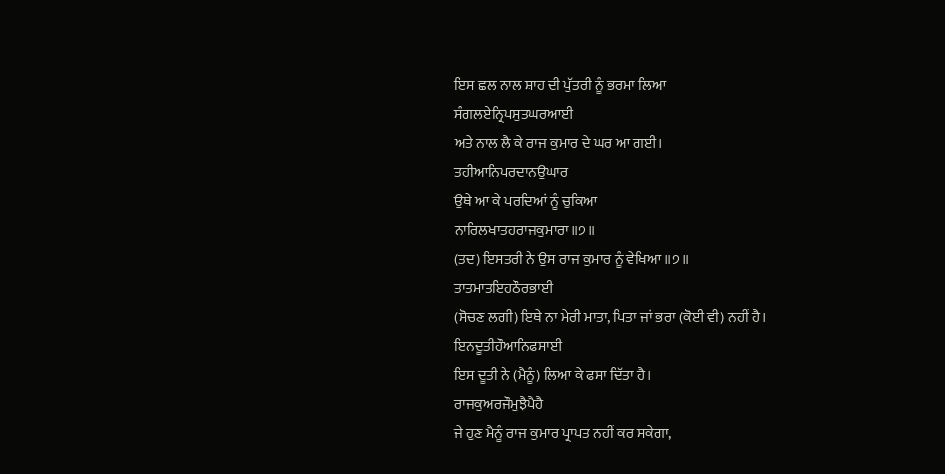ਇਸ ਛਲ ਨਾਲ ਸ਼ਾਹ ਦੀ ਪੁੱਤਰੀ ਨੂੰ ਭਰਮਾ ਲਿਆ
ਸੰਗਲਏਨ੍ਰਿਪਸੁਤਘਰਆਈ
ਅਤੇ ਨਾਲ ਲੈ ਕੇ ਰਾਜ ਕੁਮਾਰ ਦੇ ਘਰ ਆ ਗਈ।
ਤਹੀਆਨਿਪਰਦਾਨਉਘਾਰ
ਉਥੇ ਆ ਕੇ ਪਰਦਿਆਂ ਨੂੰ ਚੁਕਿਆ
ਨਾਰਿਲਖਾਤਹਰਾਜਕੁਮਾਰਾ॥੭॥
(ਤਦ) ਇਸਤਰੀ ਨੇ ਉਸ ਰਾਜ ਕੁਮਾਰ ਨੂੰ ਵੇਖਿਆ ॥੭॥
ਤਾਤਮਾਤਇਹਠੌਰਭਾਈ
(ਸੋਚਣ ਲਗੀ) ਇਥੇ ਨਾ ਮੇਰੀ ਮਾਤਾ, ਪਿਤਾ ਜਾਂ ਭਰਾ (ਕੋਈ ਵੀ) ਨਹੀਂ ਹੈ।
ਇਨਦੂਤੀਹੌਆਨਿਫਸਾਈ
ਇਸ ਦੂਤੀ ਨੇ (ਮੈਨੂੰ) ਲਿਆ ਕੇ ਫਸਾ ਦਿੱਤਾ ਹੈ।
ਰਾਜਕੁਅਰਜੌਮੁਝੈਪੈਹੈ
ਜੇ ਹੁਣ ਮੈਨੂੰ ਰਾਜ ਕੁਮਾਰ ਪ੍ਰਾਪਤ ਨਹੀਂ ਕਰ ਸਕੇਗਾ,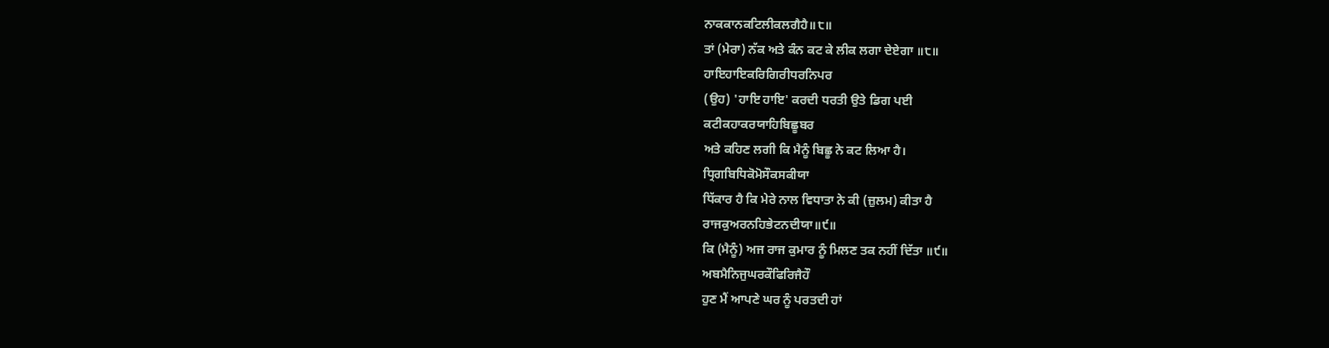ਨਾਕਕਾਨਕਟਿਲੀਕਲਗੈਹੈ॥੮॥
ਤਾਂ (ਮੇਰਾ) ਨੱਕ ਅਤੇ ਕੰਨ ਕਟ ਕੇ ਲੀਕ ਲਗਾ ਦੇਏਗਾ ॥੮॥
ਹਾਇਹਾਇਕਰਿਗਿਰੀਧਰਨਿਪਰ
(ਉਹ) 'ਹਾਇ ਹਾਇ' ਕਰਦੀ ਧਰਤੀ ਉਤੇ ਡਿਗ ਪਈ
ਕਟੀਕਹਾਕਰਯਾਹਿਬਿਛੂਬਰ
ਅਤੇ ਕਹਿਣ ਲਗੀ ਕਿ ਮੈਨੂੰ ਬਿਛੂ ਨੇ ਕਟ ਲਿਆ ਹੈ।
ਧ੍ਰਿਗਬਿਧਿਕੋਮੋਸੌਕਸਕੀਯਾ
ਧਿੱਕਾਰ ਹੈ ਕਿ ਮੇਰੇ ਨਾਲ ਵਿਧਾਤਾ ਨੇ ਕੀ (ਜ਼ੁਲਮ) ਕੀਤਾ ਹੈ
ਰਾਜਕੁਅਰਨਹਿਭੇਟਨਦੀਯਾ॥੯॥
ਕਿ (ਮੈਨੂੰ) ਅਜ ਰਾਜ ਕੁਮਾਰ ਨੂੰ ਮਿਲਣ ਤਕ ਨਹੀਂ ਦਿੱਤਾ ॥੯॥
ਅਬਮੈਨਿਜੁਘਰਕੌਫਿਰਿਜੈਹੌ
ਹੁਣ ਮੈਂ ਆਪਣੇ ਘਰ ਨੂੰ ਪਰਤਦੀ ਹਾਂ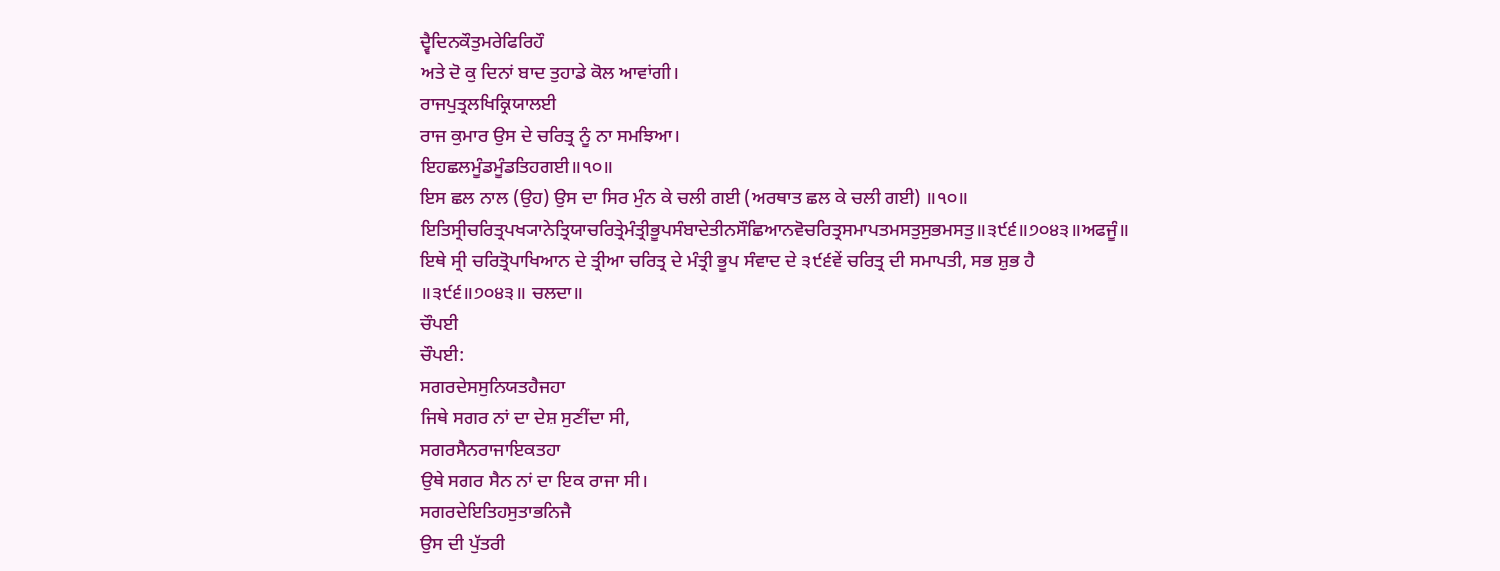ਦ੍ਵੈਦਿਨਕੌਤੁਮਰੇਫਿਰਿਹੌ
ਅਤੇ ਦੋ ਕੁ ਦਿਨਾਂ ਬਾਦ ਤੁਹਾਡੇ ਕੋਲ ਆਵਾਂਗੀ।
ਰਾਜਪੁਤ੍ਰਲਖਿਕ੍ਰਿਯਾਲਈ
ਰਾਜ ਕੁਮਾਰ ਉਸ ਦੇ ਚਰਿਤ੍ਰ ਨੂੰ ਨਾ ਸਮਝਿਆ।
ਇਹਛਲਮੂੰਡਮੂੰਡਤਿਹਗਈ॥੧੦॥
ਇਸ ਛਲ ਨਾਲ (ਉਹ) ਉਸ ਦਾ ਸਿਰ ਮੁੰਨ ਕੇ ਚਲੀ ਗਈ (ਅਰਥਾਤ ਛਲ ਕੇ ਚਲੀ ਗਈ) ॥੧੦॥
ਇਤਿਸ੍ਰੀਚਰਿਤ੍ਰਪਖ੍ਯਾਨੇਤ੍ਰਿਯਾਚਰਿਤ੍ਰੇਮੰਤ੍ਰੀਭੂਪਸੰਬਾਦੇਤੀਨਸੌਛਿਆਨਵੋਚਰਿਤ੍ਰਸਮਾਪਤਮਸਤੁਸੁਭਮਸਤੁ॥੩੯੬॥੭੦੪੩॥ਅਫਜੂੰ॥
ਇਥੇ ਸ੍ਰੀ ਚਰਿਤ੍ਰੋਪਾਖਿਆਨ ਦੇ ਤ੍ਰੀਆ ਚਰਿਤ੍ਰ ਦੇ ਮੰਤ੍ਰੀ ਭੂਪ ਸੰਵਾਦ ਦੇ ੩੯੬ਵੇਂ ਚਰਿਤ੍ਰ ਦੀ ਸਮਾਪਤੀ, ਸਭ ਸ਼ੁਭ ਹੈ ॥੩੯੬॥੭੦੪੩॥ ਚਲਦਾ॥
ਚੌਪਈ
ਚੌਪਈ:
ਸਗਰਦੇਸਸੁਨਿਯਤਹੈਜਹਾ
ਜਿਥੇ ਸਗਰ ਨਾਂ ਦਾ ਦੇਸ਼ ਸੁਣੀਂਦਾ ਸੀ,
ਸਗਰਸੈਨਰਾਜਾਇਕਤਹਾ
ਉਥੇ ਸਗਰ ਸੈਨ ਨਾਂ ਦਾ ਇਕ ਰਾਜਾ ਸੀ।
ਸਗਰਦੇਇਤਿਹਸੁਤਾਭਨਿਜੈ
ਉਸ ਦੀ ਪੁੱਤਰੀ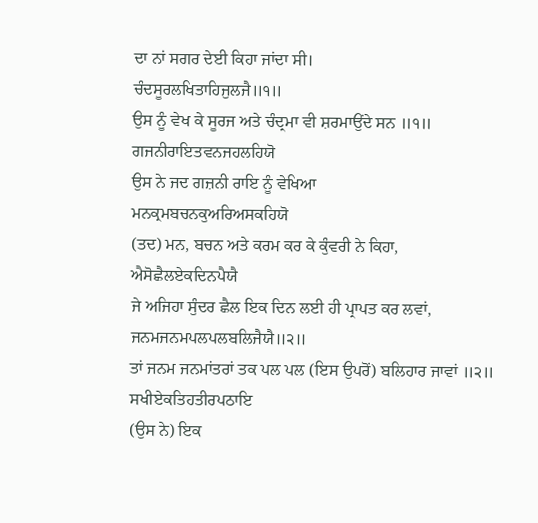ਦਾ ਨਾਂ ਸਗਰ ਦੇਈ ਕਿਹਾ ਜਾਂਦਾ ਸੀ।
ਚੰਦਸੂਰਲਖਿਤਾਹਿਜੁਲਜੈ॥੧॥
ਉਸ ਨੂੰ ਵੇਖ ਕੇ ਸੂਰਜ ਅਤੇ ਚੰਦ੍ਰਮਾ ਵੀ ਸ਼ਰਮਾਉਂਦੇ ਸਨ ॥੧॥
ਗਜਨੀਰਾਇਤਵਨਜਹਲਹਿਯੋ
ਉਸ ਨੇ ਜਦ ਗਜ਼ਨੀ ਰਾਇ ਨੂੰ ਵੇਖਿਆ
ਮਨਕ੍ਰਮਬਚਨਕੁਅਰਿਅਸਕਹਿਯੋ
(ਤਦ) ਮਨ, ਬਚਨ ਅਤੇ ਕਰਮ ਕਰ ਕੇ ਕੁੰਵਰੀ ਨੇ ਕਿਹਾ,
ਐਸੋਛੈਲਏਕਦਿਨਪੈਯੈ
ਜੇ ਅਜਿਹਾ ਸੁੰਦਰ ਛੈਲ ਇਕ ਦਿਨ ਲਈ ਹੀ ਪ੍ਰਾਪਤ ਕਰ ਲਵਾਂ,
ਜਨਮਜਨਮਪਲਪਲਬਲਿਜੈਯੈ॥੨॥
ਤਾਂ ਜਨਮ ਜਨਮਾਂਤਰਾਂ ਤਕ ਪਲ ਪਲ (ਇਸ ਉਪਰੋਂ) ਬਲਿਹਾਰ ਜਾਵਾਂ ॥੨॥
ਸਖੀਏਕਤਿਹਤੀਰਪਠਾਇ
(ਉਸ ਨੇ) ਇਕ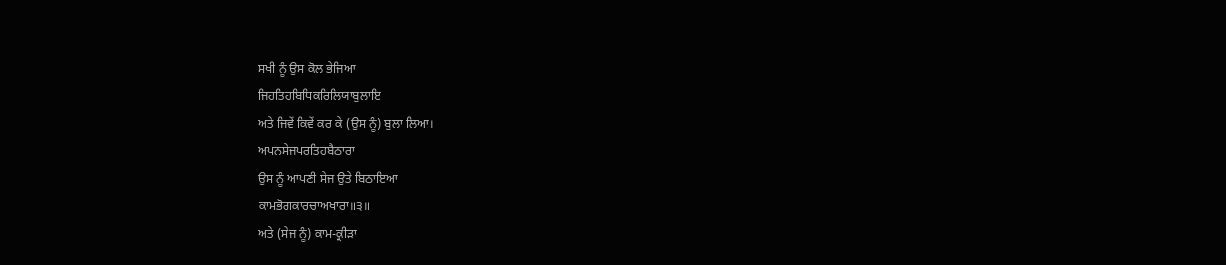ਸਖੀ ਨੂੰ ਉਸ ਕੋਲ ਭੇਜਿਆ
ਜਿਹਤਿਹਬਿਧਿਕਰਿਲਿਯਾਬੁਲਾਇ
ਅਤੇ ਜਿਵੇਂ ਕਿਵੇਂ ਕਰ ਕੇ (ਉਸ ਨੂੰ) ਬੁਲਾ ਲਿਆ।
ਅਪਨਸੇਜਪਰਤਿਹਬੈਠਾਰਾ
ਉਸ ਨੂੰ ਆਪਣੀ ਸੇਜ ਉਤੇ ਬਿਠਾਇਆ
ਕਾਮਭੋਗਕਾਰਚਾਅਖਾਰਾ॥੩॥
ਅਤੇ (ਸੇਜ ਨੂੰ) ਕਾਮ-ਕ੍ਰੀੜਾ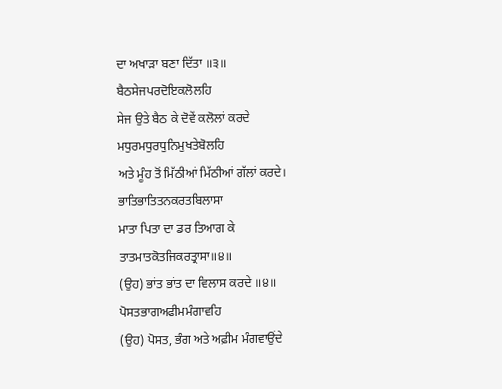ਦਾ ਅਖਾੜਾ ਬਣਾ ਦਿੱਤਾ ॥੩॥
ਬੈਠਸੇਜਪਰਦੋਇਕਲੋਲਹਿ
ਸੇਜ ਉਤੇ ਬੈਠ ਕੇ ਦੋਵੇਂ ਕਲੋਲਾਂ ਕਰਦੇ
ਮਧੁਰਮਧੁਰਧੁਨਿਮੁਖਤੇਬੋਲਹਿ
ਅਤੇ ਮੂੰਹ ਤੋਂ ਮਿੱਠੀਆਂ ਮਿੱਠੀਆਂ ਗੱਲਾਂ ਕਰਦੇ।
ਭਾਤਿਭਾਤਿਤਨਕਰਤਬਿਲਾਸਾ
ਮਾਤਾ ਪਿਤਾ ਦਾ ਡਰ ਤਿਆਗ ਕੇ
ਤਾਤਮਾਤਕੋਤਜਿਕਰਤ੍ਰਾਸਾ॥੪॥
(ਉਹ) ਭਾਂਤ ਭਾਂਤ ਦਾ ਵਿਲਾਸ ਕਰਦੇ ॥੪॥
ਪੋਸਤਭਾਗਅਫੀਮਮੰਗਾਵਹਿ
(ਉਹ) ਪੋਸਤ, ਭੰਗ ਅਤੇ ਅਫ਼ੀਮ ਮੰਗਵਾਉਂਦੇ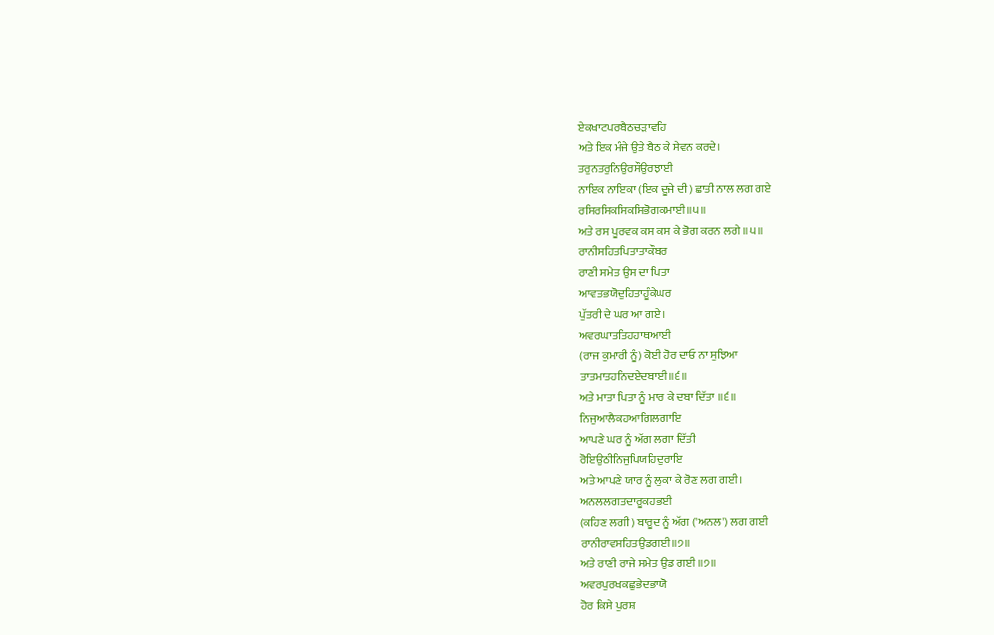ਏਕਖਾਟਪਰਬੈਠਚੜਾਵਹਿ
ਅਤੇ ਇਕ ਮੰਜੇ ਉਤੇ ਬੈਠ ਕੇ ਸੇਵਨ ਕਰਦੇ।
ਤਰੁਨਤਰੁਨਿਉਰਸੌਉਰਝਾਈ
ਨਾਇਕ ਨਾਇਕਾ (ਇਕ ਦੂਜੇ ਦੀ) ਛਾਤੀ ਨਾਲ ਲਗ ਗਏ
ਰਸਿਰਸਿਕਸਿਕਸਿਭੋਗਕਮਾਈ॥੫॥
ਅਤੇ ਰਸ ਪੂਰਵਕ ਕਸ ਕਸ ਕੇ ਭੋਗ ਕਰਨ ਲਗੇ ॥੫॥
ਰਾਨੀਸਹਿਤਪਿਤਾਤਾਕੌਬਰ
ਰਾਣੀ ਸਮੇਤ ਉਸ ਦਾ ਪਿਤਾ
ਆਵਤਭਯੋਦੁਹਿਤਾਹੂੰਕੇਘਰ
ਪੁੱਤਰੀ ਦੇ ਘਰ ਆ ਗਏ।
ਅਵਰਘਾਤਤਿਹਹਾਥਆਈ
(ਰਾਜ ਕੁਮਾਰੀ ਨੂੰ) ਕੋਈ ਹੋਰ ਦਾਓ ਨਾ ਸੁਝਿਆ
ਤਾਤਮਾਤਹਨਿਦਏਦਬਾਈ॥੬॥
ਅਤੇ ਮਾਤਾ ਪਿਤਾ ਨੂੰ ਮਾਰ ਕੇ ਦਬਾ ਦਿੱਤਾ ॥੬॥
ਨਿਜੁਆਲੈਕਹਆਗਿਲਗਾਇ
ਆਪਣੇ ਘਰ ਨੂੰ ਅੱਗ ਲਗਾ ਦਿੱਤੀ
ਰੋਇਉਠੀਨਿਜੁਪਿਯਹਿਦੁਰਾਇ
ਅਤੇ ਆਪਣੇ ਯਾਰ ਨੂੰ ਲੁਕਾ ਕੇ ਰੋਣ ਲਗ ਗਈ।
ਅਨਲਲਗਤਦਾਰੂਕਹਭਈ
(ਕਹਿਣ ਲਗੀ) ਬਾਰੂਦ ਨੂੰ ਅੱਗ ('ਅਨਲ') ਲਗ ਗਈ
ਰਾਨੀਰਾਵਸਹਿਤਉਡਗਈ॥੭॥
ਅਤੇ ਰਾਣੀ ਰਾਜੇ ਸਮੇਤ ਉਡ ਗਈ ॥੭॥
ਅਵਰਪੁਰਖਕਛੁਭੇਦਭਾਯੋ
ਹੋਰ ਕਿਸੇ ਪੁਰਸ਼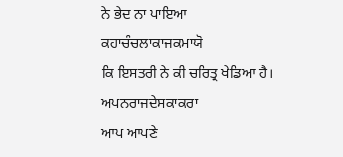ਨੇ ਭੇਦ ਨਾ ਪਾਇਆ
ਕਹਾਚੰਚਲਾਕਾਜਕਮਾਯੋ
ਕਿ ਇਸਤਰੀ ਨੇ ਕੀ ਚਰਿਤ੍ਰ ਖੇਡਿਆ ਹੈ।
ਅਪਨਰਾਜਦੇਸਕਾਕਰਾ
ਆਪ ਆਪਣੇ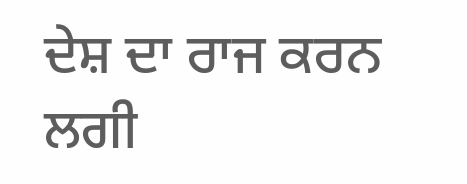ਦੇਸ਼ ਦਾ ਰਾਜ ਕਰਨ ਲਗੀ